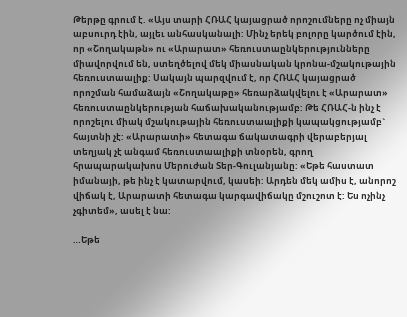Թերթը գրում է. «Այս տարի ՀՌԱՀ կայացրած որոշումները ոչ միայն աբսուրդ էին, այլեւ անհասկանալի: Մինչ երեկ բոլորը կարծում էին, որ «Շողակաթն» ու «Արարատ» հեռուստաընկերությունները միավորվում են, ստեղծելով մեկ միասնական կրոնա-մշակութային հեռուստաալիք: Սակայն պարզվում է, որ ՀՌԱՀ կայացրած որոշման համաձայն «Շողակաթը» հեռարձակվելու է «Արարատ» հեռուստաընկերության հաճախականությամբ: Թե ՀՌԱՀ-ն ինչ է որոշելու միակ մշակութային հեռուստաալիքի կապակցությամբ` հայտնի չէ: «Արարատի» հետագա ճակատագրի վերաբերյալ տեղյակ չէ անգամ հեռուստաալիքի տնօրեն, գրող հրապարակախոս Մերուժան Տեր-Գուլանյանը: «Եթե հաստատ իմանայի, թե ինչ է կատարվում, կասեի: Արդեն մեկ ամիս է, անորոշ վիճակ է, Արարատի հետագա կարգավիճակը մշուշոտ է: Ես ոչինչ չգիտեմ», ասել է նա:

…Եթե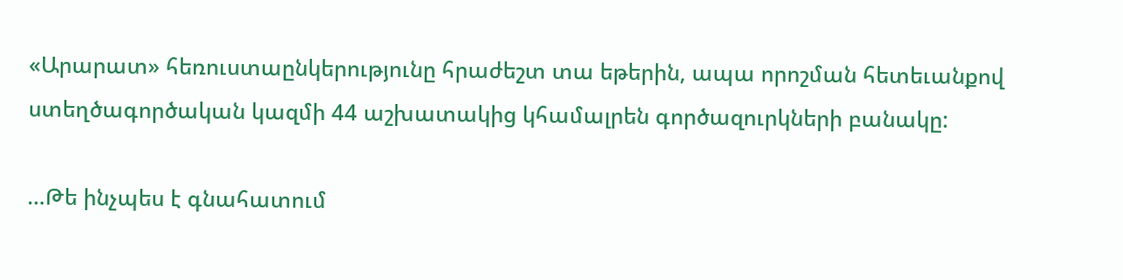«Արարատ» հեռուստաընկերությունը հրաժեշտ տա եթերին, ապա որոշման հետեւանքով ստեղծագործական կազմի 44 աշխատակից կհամալրեն գործազուրկների բանակը:

…Թե ինչպես է գնահատում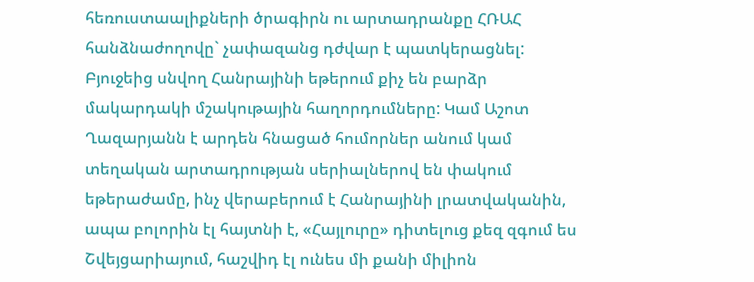հեռուստաալիքների ծրագիրն ու արտադրանքը ՀՌԱՀ հանձնաժողովը` չափազանց դժվար է պատկերացնել: Բյուջեից սնվող Հանրայինի եթերում քիչ են բարձր մակարդակի մշակութային հաղորդումները: Կամ Աշոտ Ղազարյանն է արդեն հնացած հումորներ անում կամ տեղական արտադրության սերիալներով են փակում եթերաժամը, ինչ վերաբերում է Հանրայինի լրատվականին, ապա բոլորին էլ հայտնի է, «Հայլուրը» դիտելուց քեզ զգում ես Շվեյցարիայում, հաշվիդ էլ ունես մի քանի միլիոն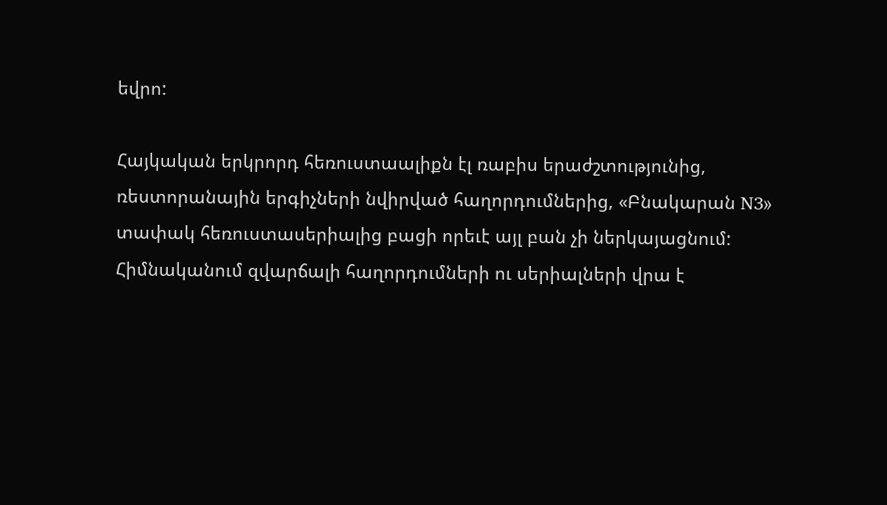եվրո:

Հայկական երկրորդ հեռուստաալիքն էլ ռաբիս երաժշտությունից, ռեստորանային երգիչների նվիրված հաղորդումներից, «Բնակարան N3» տափակ հեռուստասերիալից բացի որեւէ այլ բան չի ներկայացնում: Հիմնականում զվարճալի հաղորդումների ու սերիալների վրա է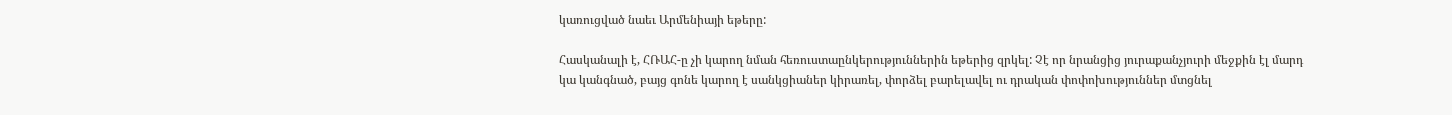կառուցված նաեւ Արմենիայի եթերը:

Հասկանալի է, ՀՌԱՀ-ը չի կարող նման հեռուստաընկերություններին եթերից զրկել: Չէ որ նրանցից յուրաքանչյուրի մեջքին էլ մարդ կա կանգնած, բայց գոնե կարող է սանկցիաներ կիրառել, փորձել բարելավել ու դրական փոփոխություններ մտցնել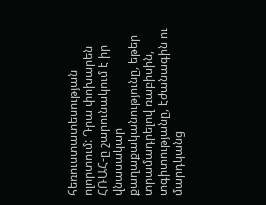հեռուստատեսության ոլորտում: Դրա փոխարեն ՀՌԱՀ-ը շարունակում է իր վնասակար քաղաքականությունը, եթեր տրամադրելով ռաբիսին, տգիտությանը, էժանագին ու մարդկանց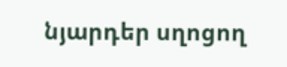նյարդեր սղոցող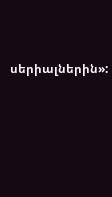սերիալներին»: